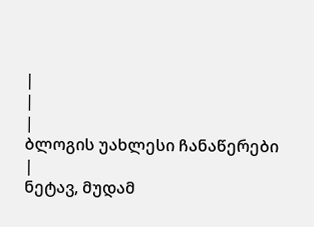|
|
|
ბლოგის უახლესი ჩანაწერები
|
ნეტავ, მუდამ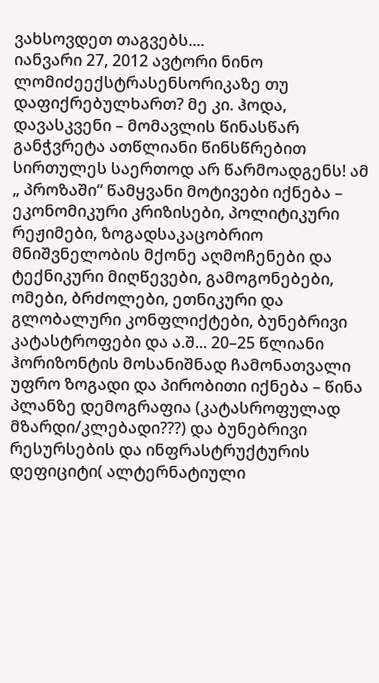ვახსოვდეთ თაგვებს....
იანვარი 27, 2012 ავტორი ნინო ლომიძეექსტრასენსორიკაზე თუ დაფიქრებულხართ? მე კი. ჰოდა, დავასკვენი – მომავლის წინასწარ განჭვრეტა ათწლიანი წინსწრებით სირთულეს საერთოდ არ წარმოადგენს! ამ „ პროზაში“ წამყვანი მოტივები იქნება – ეკონომიკური კრიზისები, პოლიტიკური რეჟიმები, ზოგადსაკაცობრიო მნიშვნელობის მქონე აღმოჩენები და ტექნიკური მიღწევები, გამოგონებები, ომები, ბრძოლები, ეთნიკური და გლობალური კონფლიქტები, ბუნებრივი კატასტროფები და ა.შ... 20–25 წლიანი ჰორიზონტის მოსანიშნად ჩამონათვალი უფრო ზოგადი და პირობითი იქნება – წინა პლანზე დემოგრაფია (კატასროფულად მზარდი/კლებადი???) და ბუნებრივი რესურსების და ინფრასტრუქტურის დეფიციტი( ალტერნატიული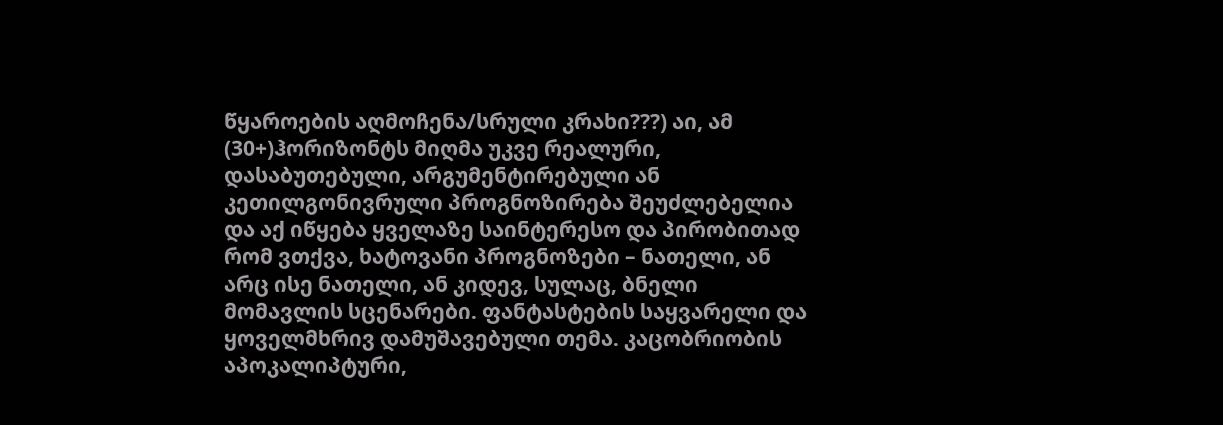წყაროების აღმოჩენა/სრული კრახი???) აი, ამ (30+)ჰორიზონტს მიღმა უკვე რეალური, დასაბუთებული, არგუმენტირებული ან კეთილგონივრული პროგნოზირება შეუძლებელია და აქ იწყება ყველაზე საინტერესო და პირობითად რომ ვთქვა, ხატოვანი პროგნოზები – ნათელი, ან არც ისე ნათელი, ან კიდევ, სულაც, ბნელი მომავლის სცენარები. ფანტასტების საყვარელი და ყოველმხრივ დამუშავებული თემა. კაცობრიობის აპოკალიპტური,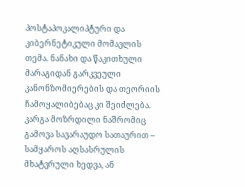პოსტაპოკალიპტური და კიბერნეტიკული მომავლის თემა. ნანახი და წაკითხული მარაგიდან გარკვეული კანონზომიერების და თეორიის ჩამოყალიბებაც კი შეიძლება. კარგა მოზრდილი ნაშრომიც გამოვა სავარაუდო სათაურით – სამყაროს აღსასრულის მხატვრული ხედვა, ან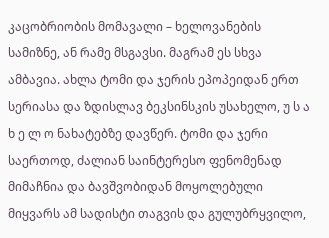კაცობრიობის მომავალი – ხელოვანების სამიზნე, ან რამე მსგავსი. მაგრამ ეს სხვა ამბავია. ახლა ტომი და ჯერის ეპოპეიდან ერთ სერიასა და ზდისლავ ბეკსინსკის უსახელო, უ ს ა ხ ე ლ ო ნახატებზე დავწერ. ტომი და ჯერი საერთოდ, ძალიან საინტერესო ფენომენად მიმაჩნია და ბავშვობიდან მოყოლებული მიყვარს ამ სადისტი თაგვის და გულუბრყვილო,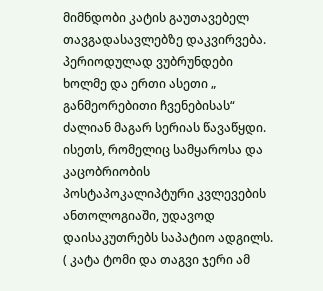მიმნდობი კატის გაუთავებელ თავგადასავლებზე დაკვირვება. პერიოდულად ვუბრუნდები ხოლმე და ერთი ასეთი „ განმეორებითი ჩვენებისას“ ძალიან მაგარ სერიას წავაწყდი. ისეთს, რომელიც სამყაროსა და კაცობრიობის პოსტაპოკალიპტური კვლევების ანთოლოგიაში, უდავოდ დაისაკუთრებს საპატიო ადგილს. ( კატა ტომი და თაგვი ჯერი ამ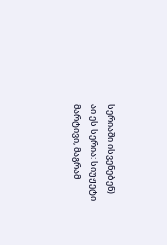სერიაში ისვენებენ) აი ეს სერია: სიუჟეტი მარტივი, მაგრამ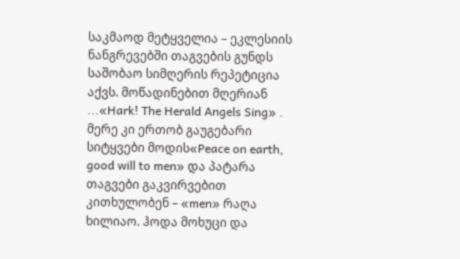საკმაოდ მეტყველია – ეკლესიის ნანგრევებში თაგვების გუნდს საშობაო სიმღერის რეპეტიცია აქვს. მოწადინებით მღერიან ...«Hark! The Herald Angels Sing» . მერე კი ერთობ გაუგებარი სიტყვები მოდის«Peace on earth, good will to men» და პატარა თაგვები გაკვირვებით კითხულობენ – «men» რაღა ხილიაო. ჰოდა მოხუცი და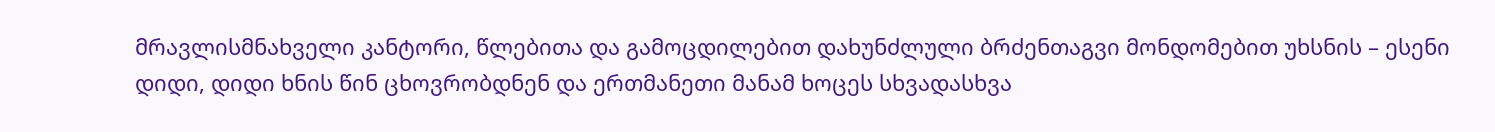მრავლისმნახველი კანტორი, წლებითა და გამოცდილებით დახუნძლული ბრძენთაგვი მონდომებით უხსნის – ესენი დიდი, დიდი ხნის წინ ცხოვრობდნენ და ერთმანეთი მანამ ხოცეს სხვადასხვა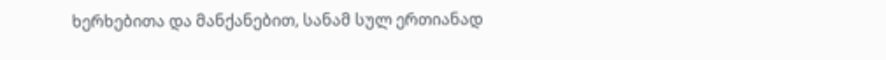ხერხებითა და მანქანებით, სანამ სულ ერთიანად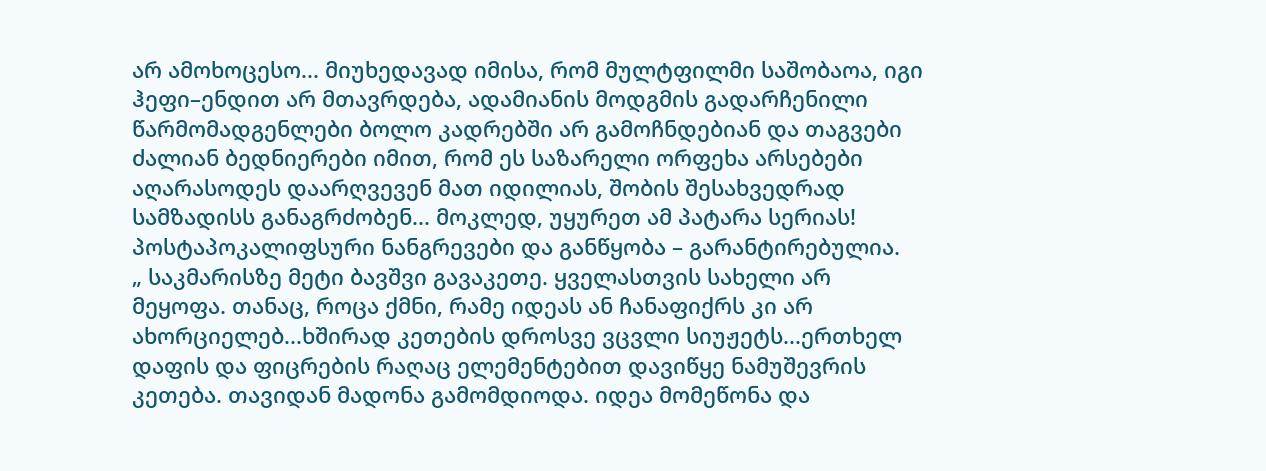არ ამოხოცესო... მიუხედავად იმისა, რომ მულტფილმი საშობაოა, იგი ჰეფი–ენდით არ მთავრდება, ადამიანის მოდგმის გადარჩენილი წარმომადგენლები ბოლო კადრებში არ გამოჩნდებიან და თაგვები ძალიან ბედნიერები იმით, რომ ეს საზარელი ორფეხა არსებები აღარასოდეს დაარღვევენ მათ იდილიას, შობის შესახვედრად სამზადისს განაგრძობენ... მოკლედ, უყურეთ ამ პატარა სერიას! პოსტაპოკალიფსური ნანგრევები და განწყობა – გარანტირებულია.
„ საკმარისზე მეტი ბავშვი გავაკეთე. ყველასთვის სახელი არ მეყოფა. თანაც, როცა ქმნი, რამე იდეას ან ჩანაფიქრს კი არ ახორციელებ...ხშირად კეთების დროსვე ვცვლი სიუჟეტს...ერთხელ დაფის და ფიცრების რაღაც ელემენტებით დავიწყე ნამუშევრის კეთება. თავიდან მადონა გამომდიოდა. იდეა მომეწონა და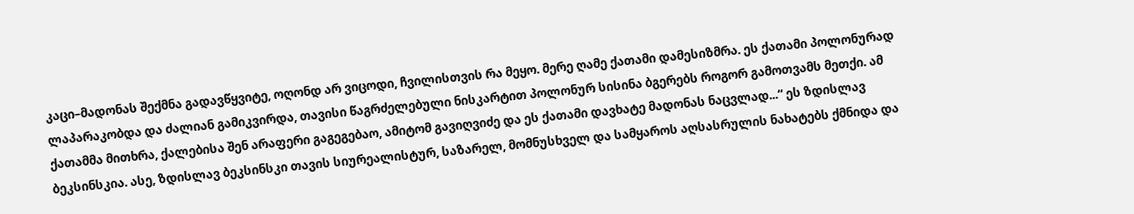კაცი–მადონას შექმნა გადავწყვიტე, ოღონდ არ ვიცოდი, ჩვილისთვის რა მეყო. მერე ღამე ქათამი დამესიზმრა. ეს ქათამი პოლონურად ლაპარაკობდა და ძალიან გამიკვირდა, თავისი წაგრძელებული ნისკარტით პოლონურ სისინა ბგერებს როგორ გამოთვამს მეთქი. ამ ქათამმა მითხრა, ქალებისა შენ არაფერი გაგეგებაო, ამიტომ გავიღვიძე და ეს ქათამი დავხატე მადონას ნაცვლად...“ ეს ზდისლავ ბეკსინსკია. ასე, ზდისლავ ბეკსინსკი თავის სიურეალისტურ, საზარელ, მომნუსხველ და სამყაროს აღსასრულის ნახატებს ქმნიდა და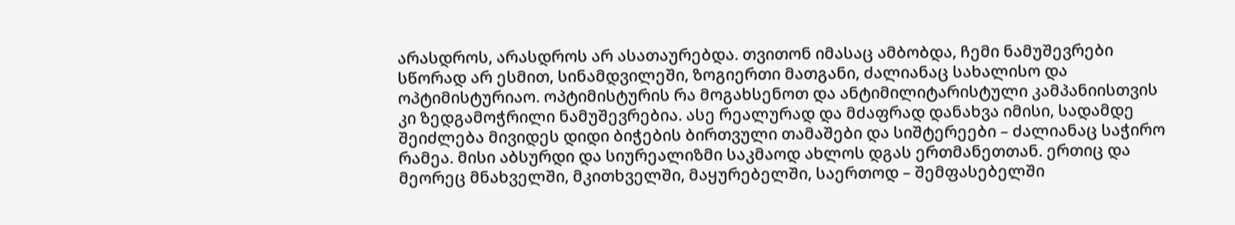არასდროს, არასდროს არ ასათაურებდა. თვითონ იმასაც ამბობდა, ჩემი ნამუშევრები სწორად არ ესმით, სინამდვილეში, ზოგიერთი მათგანი, ძალიანაც სახალისო და ოპტიმისტურიაო. ოპტიმისტურის რა მოგახსენოთ და ანტიმილიტარისტული კამპანიისთვის კი ზედგამოჭრილი ნამუშევრებია. ასე რეალურად და მძაფრად დანახვა იმისი, სადამდე შეიძლება მივიდეს დიდი ბიჭების ბირთვული თამაშები და სიშტერეები – ძალიანაც საჭირო რამეა. მისი აბსურდი და სიურეალიზმი საკმაოდ ახლოს დგას ერთმანეთთან. ერთიც და მეორეც მნახველში, მკითხველში, მაყურებელში, საერთოდ – შემფასებელში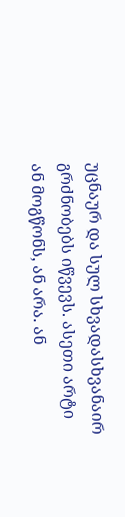უცნაურ და სულ სხვადასხვანაირ გრძნობებს იწვევს. ასეთი არტი ან მოგწონს, ან არა. ან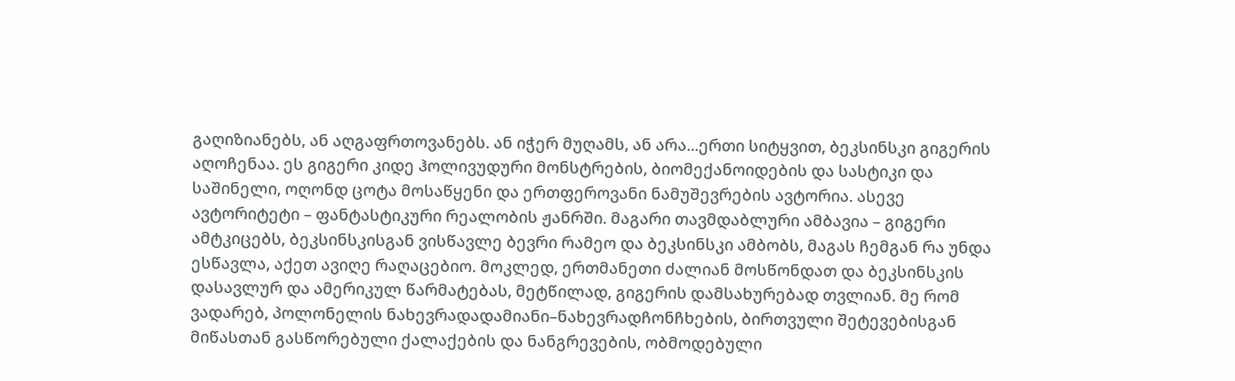გაღიზიანებს, ან აღგაფრთოვანებს. ან იჭერ მუღამს, ან არა...ერთი სიტყვით, ბეკსინსკი გიგერის აღოჩენაა. ეს გიგერი კიდე ჰოლივუდური მონსტრების, ბიომექანოიდების და სასტიკი და საშინელი, ოღონდ ცოტა მოსაწყენი და ერთფეროვანი ნამუშევრების ავტორია. ასევე ავტორიტეტი – ფანტასტიკური რეალობის ჟანრში. მაგარი თავმდაბლური ამბავია – გიგერი ამტკიცებს, ბეკსინსკისგან ვისწავლე ბევრი რამეო და ბეკსინსკი ამბობს, მაგას ჩემგან რა უნდა ესწავლა, აქეთ ავიღე რაღაცებიო. მოკლედ, ერთმანეთი ძალიან მოსწონდათ და ბეკსინსკის დასავლურ და ამერიკულ წარმატებას, მეტწილად, გიგერის დამსახურებად თვლიან. მე რომ ვადარებ, პოლონელის ნახევრადადამიანი–ნახევრადჩონჩხების, ბირთვული შეტევებისგან მიწასთან გასწორებული ქალაქების და ნანგრევების, ობმოდებული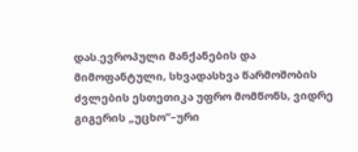დას.ევროპული მანქანების და მიმოფანტული, სხვადასხვა წარმოშობის ძვლების ესთეთიკა უფრო მომწონს, ვიდრე გიგერის „უცხო“–ური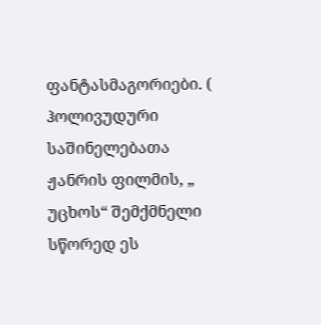ფანტასმაგორიები. ( ჰოლივუდური საშინელებათა ჟანრის ფილმის, „ უცხოს“ შემქმნელი სწორედ ეს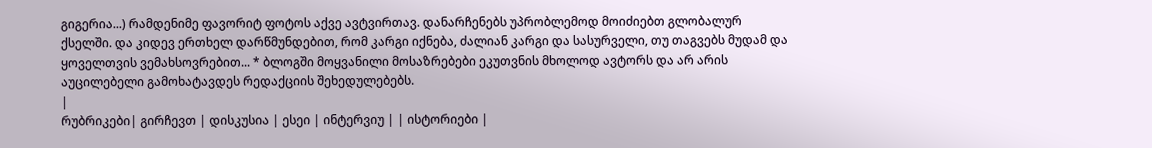გიგერია...) რამდენიმე ფავორიტ ფოტოს აქვე ავტვირთავ. დანარჩენებს უპრობლემოდ მოიძიებთ გლობალურ ქსელში. და კიდევ ერთხელ დარწმუნდებით, რომ კარგი იქნება, ძალიან კარგი და სასურველი, თუ თაგვებს მუდამ და ყოველთვის ვემახსოვრებით... * ბლოგში მოყვანილი მოსაზრებები ეკუთვნის მხოლოდ ავტორს და არ არის აუცილებელი გამოხატავდეს რედაქციის შეხედულებებს.
|
რუბრიკები| გირჩევთ | დისკუსია | ესეი | ინტერვიუ | | ისტორიები |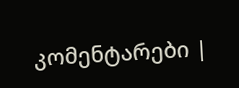კომენტარები |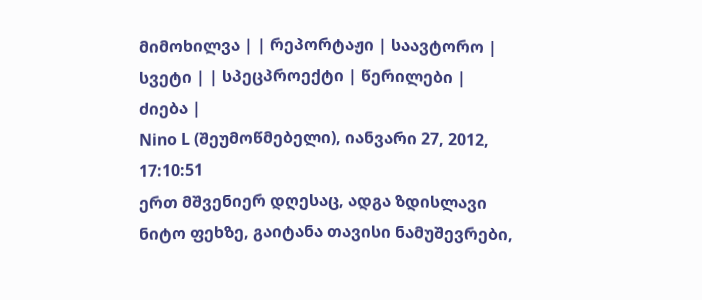მიმოხილვა | | რეპორტაჟი | საავტორო | სვეტი | | სპეცპროექტი | წერილები | ძიება |
Nino L (შეუმოწმებელი), იანვარი 27, 2012, 17:10:51
ერთ მშვენიერ დღესაც, ადგა ზდისლავი ნიტო ფეხზე, გაიტანა თავისი ნამუშევრები,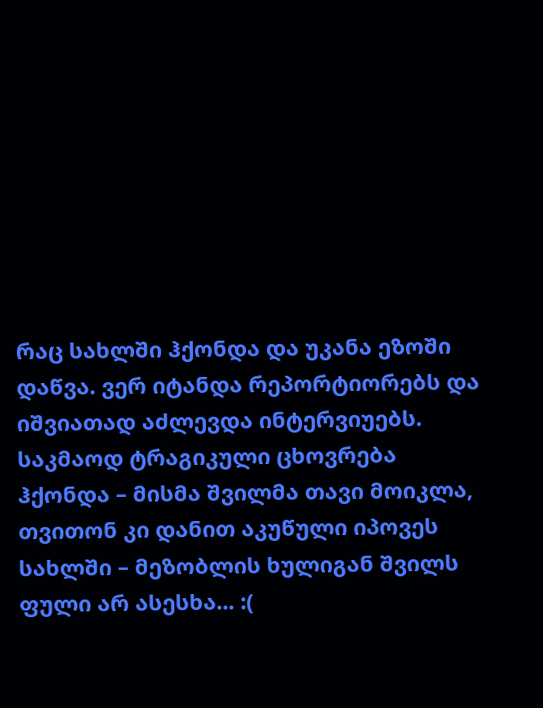რაც სახლში ჰქონდა და უკანა ეზოში დაწვა. ვერ იტანდა რეპორტიორებს და იშვიათად აძლევდა ინტერვიუებს. საკმაოდ ტრაგიკული ცხოვრება ჰქონდა – მისმა შვილმა თავი მოიკლა, თვითონ კი დანით აკუწული იპოვეს სახლში – მეზობლის ხულიგან შვილს ფული არ ასესხა... :(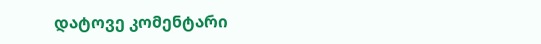დატოვე კომენტარი